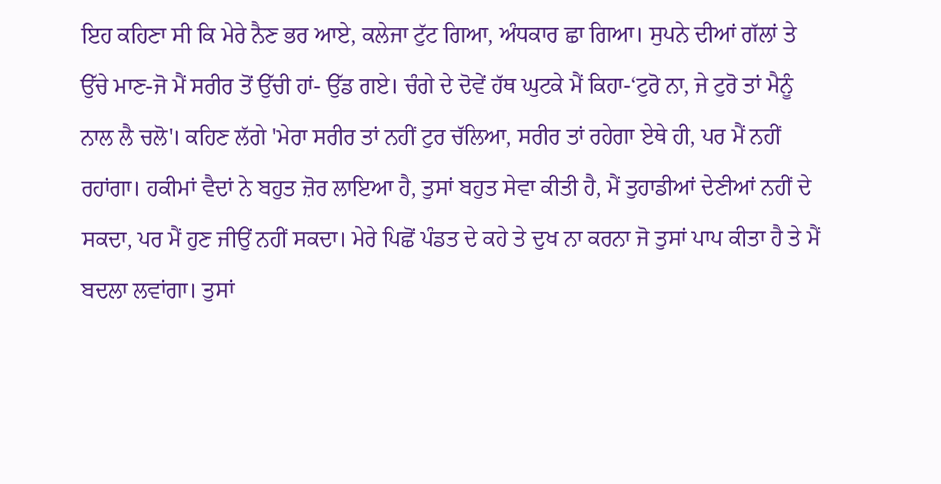ਇਹ ਕਹਿਣਾ ਸੀ ਕਿ ਮੇਰੇ ਨੈਣ ਭਰ ਆਏ, ਕਲੇਜਾ ਟੁੱਟ ਗਿਆ, ਅੰਧਕਾਰ ਛਾ ਗਿਆ। ਸੁਪਨੇ ਦੀਆਂ ਗੱਲਾਂ ਤੇ ਉੱਚੇ ਮਾਣ-ਜੋ ਮੈਂ ਸਰੀਰ ਤੋਂ ਉੱਚੀ ਹਾਂ- ਉੱਡ ਗਏ। ਚੰਗੇ ਦੇ ਦੋਵੇਂ ਹੱਥ ਘੁਟਕੇ ਮੈਂ ਕਿਹਾ-‘ਟੁਰੋ ਨਾ, ਜੇ ਟੁਰੋ ਤਾਂ ਮੈਨੂੰ ਨਾਲ ਲੈ ਚਲੋ'। ਕਹਿਣ ਲੱਗੇ 'ਮੇਰਾ ਸਰੀਰ ਤਾਂ ਨਹੀਂ ਟੁਰ ਚੱਲਿਆ, ਸਰੀਰ ਤਾਂ ਰਹੇਗਾ ਏਥੇ ਹੀ, ਪਰ ਮੈਂ ਨਹੀਂ ਰਹਾਂਗਾ। ਹਕੀਮਾਂ ਵੈਦਾਂ ਨੇ ਬਹੁਤ ਜ਼ੋਰ ਲਾਇਆ ਹੈ, ਤੁਸਾਂ ਬਹੁਤ ਸੇਵਾ ਕੀਤੀ ਹੈ, ਮੈਂ ਤੁਹਾਡੀਆਂ ਦੇਣੀਆਂ ਨਹੀਂ ਦੇ ਸਕਦਾ, ਪਰ ਮੈਂ ਹੁਣ ਜੀਉਂ ਨਹੀਂ ਸਕਦਾ। ਮੇਰੇ ਪਿਛੋਂ ਪੰਡਤ ਦੇ ਕਹੇ ਤੇ ਦੁਖ ਨਾ ਕਰਨਾ ਜੋ ਤੁਸਾਂ ਪਾਪ ਕੀਤਾ ਹੈ ਤੇ ਮੈਂ ਬਦਲਾ ਲਵਾਂਗਾ। ਤੁਸਾਂ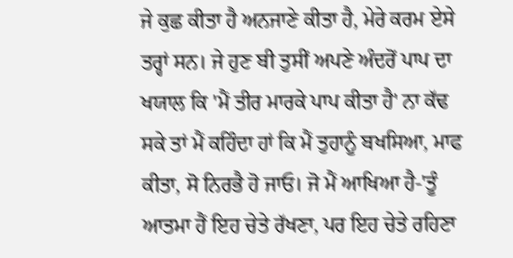ਜੇ ਕੁਛ ਕੀਤਾ ਹੈ ਅਨਜਾਣੇ ਕੀਤਾ ਹੈ, ਮੇਰੇ ਕਰਮ ਏਸੇ ਤਰ੍ਹਾਂ ਸਨ। ਜੇ ਹੁਣ ਬੀ ਤੁਸੀਂ ਅਪਣੇ ਅੰਦਰੋਂ ਪਾਪ ਦਾ ਖਯਾਲ ਕਿ 'ਮੈਂ ਤੀਰ ਮਾਰਕੇ ਪਾਪ ਕੀਤਾ ਹੈ' ਨਾ ਕੱਢ ਸਕੇ ਤਾਂ ਮੈਂ ਕਹਿੰਦਾ ਹਾਂ ਕਿ ਮੈਂ ਤੁਹਾਨੂੰ ਬਖਸਿਆ, ਮਾਫ ਕੀਤਾ, ਸੋ ਨਿਰਭੈ ਹੋ ਜਾਓ। ਜੋ ਮੈਂ ਆਖਿਆ ਹੈ-'ਤੂੰ ਆਤਮਾ ਹੈਂ ਇਹ ਚੇਤੇ ਰੱਖਣਾ, ਪਰ ਇਹ ਚੇਤੇ ਰਹਿਣਾ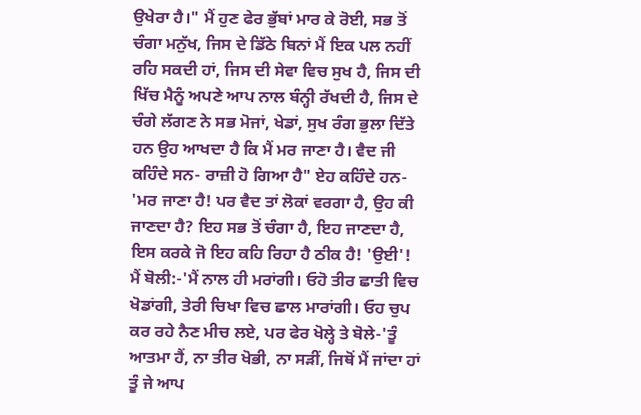ਉਖੇਰਾ ਹੈ।" ਮੈਂ ਹੁਣ ਫੇਰ ਭੁੱਬਾਂ ਮਾਰ ਕੇ ਰੋਈ, ਸਭ ਤੋਂ ਚੰਗਾ ਮਨੁੱਖ, ਜਿਸ ਦੇ ਡਿੱਠੇ ਬਿਨਾਂ ਮੈਂ ਇਕ ਪਲ ਨਹੀਂ ਰਹਿ ਸਕਦੀ ਹਾਂ, ਜਿਸ ਦੀ ਸੇਵਾ ਵਿਚ ਸੁਖ ਹੈ, ਜਿਸ ਦੀ ਖਿੱਚ ਮੈਨੂੰ ਅਪਣੇ ਆਪ ਨਾਲ ਬੰਨ੍ਹੀ ਰੱਖਦੀ ਹੈ, ਜਿਸ ਦੇ ਚੰਗੇ ਲੱਗਣ ਨੇ ਸਭ ਮੋਜਾਂ, ਖੇਡਾਂ, ਸੁਖ ਰੰਗ ਭੁਲਾ ਦਿੱਤੇ ਹਨ ਉਹ ਆਖਦਾ ਹੈ ਕਿ ਮੈਂ ਮਰ ਜਾਣਾ ਹੈ। ਵੈਦ ਜੀ ਕਹਿੰਦੇ ਸਨ- ਰਾਜ਼ੀ ਹੋ ਗਿਆ ਹੈ" ਏਹ ਕਹਿੰਦੇ ਹਨ- 'ਮਰ ਜਾਣਾ ਹੈ! ਪਰ ਵੈਦ ਤਾਂ ਲੋਕਾਂ ਵਰਗਾ ਹੈ, ਉਹ ਕੀ ਜਾਣਦਾ ਹੈ? ਇਹ ਸਭ ਤੋਂ ਚੰਗਾ ਹੈ, ਇਹ ਜਾਣਦਾ ਹੈ, ਇਸ ਕਰਕੇ ਜੋ ਇਹ ਕਹਿ ਰਿਹਾ ਹੈ ਠੀਕ ਹੈ! 'ਉਈ'! ਮੈਂ ਬੋਲੀ:-'ਮੈਂ ਨਾਲ ਹੀ ਮਰਾਂਗੀ। ਓਹੋ ਤੀਰ ਛਾਤੀ ਵਿਚ ਖੋਡਾਂਗੀ, ਤੇਰੀ ਚਿਖਾ ਵਿਚ ਛਾਲ ਮਾਰਾਂਗੀ। ਓਹ ਚੁਪ ਕਰ ਰਹੇ ਨੈਣ ਮੀਚ ਲਏ, ਪਰ ਫੇਰ ਖੋਲ੍ਹੇ ਤੇ ਬੋਲੇ-'ਤੂੰ ਆਤਮਾ ਹੈਂ, ਨਾ ਤੀਰ ਖੋਭੀ, ਨਾ ਸੜੀਂ, ਜਿਥੋਂ ਮੈਂ ਜਾਂਦਾ ਹਾਂ ਤੂੰ ਜੇ ਆਪ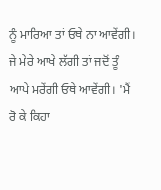ਨੂੰ ਮਾਰਿਆ ਤਾਂ ਓਥੇ ਨਾ ਆਵੇਂਗੀ। ਜੇ ਮੇਰੇ ਆਖੇ ਲੱਗੀ ਤਾਂ ਜਦੋਂ ਤੂੰ ਆਪੇ ਮਰੇਂਗੀ ਓਥੇ ਆਵੇਂਗੀ। 'ਮੈਂ ਰੋ ਕੇ ਕਿਹਾ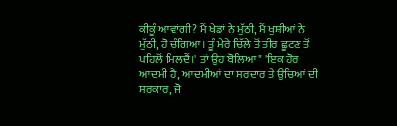ਕੀਕੂੰ ਆਵਾਂਗੀ? ਮੈਂ ਖੇਡਾਂ ਨੇ ਮੁੱਠੀ, ਮੈਂ ਖੁਸ਼ੀਆਂ ਨੇ ਮੁੱਠੀ, ਹੋ ਚੰਗਿਆ। ਤੂੰ ਮੇਰੇ ਚਿੱਲੇ ਤੋਂ ਤੀਰ ਛੂਟਣ ਤੋਂ ਪਹਿਲੋਂ ਮਿਲਦੈਂ।' ਤਾਂ ਉਹ ਬੋਲਿਆ" 'ਇਕ ਹੋਰ ਆਦਮੀ ਹੈ, ਆਦਮੀਆਂ ਦਾ ਸਰਦਾਰ ਤੇ ਉਚਿਆਂ ਦੀ ਸਰਕਾਰ, ਜੋ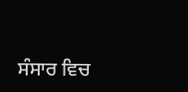ਸੰਸਾਰ ਵਿਚ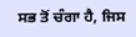ਸਭ ਤੋਂ ਚੰਗਾ ਹੈ, ਜਿਸ